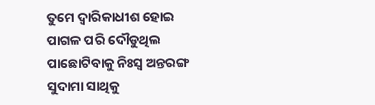ତୁମେ ଦ୍ଵାରିକାଧୀଶ ହୋଇ
ପାଗଳ ପରି ଦୌଡୁଥିଲ
ପାଛୋଟିବାକୁ ନିଃସ୍ୱ ଅନ୍ତରଙ୍ଗ ସୁଦାମା ସାଥିକୁ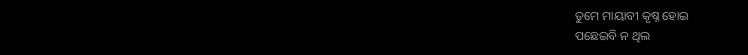ତୁମେ ମାୟାବୀ କୃଷ୍ନ ହୋଇ
ପଛେଇବି ନ ଥିଲ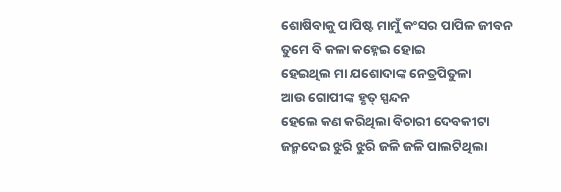ଶୋଷିବାକୁ ପାପିଷ୍ଟ ମାମୁଁ କଂସର ପାପିଳ ଜୀବନ
ତୁମେ ବି କଳା କହ୍ନେଇ ହୋଇ
ହେଇଥିଲ ମା ଯଶୋଦାଙ୍କ ନେତ୍ରପିତୁଳା
ଆଉ ଗୋପୀଙ୍କ ହୃତ୍ ସ୍ପନ୍ଦନ
ହେଲେ କଣ କରିଥିଲା ବିଚାରୀ ଦେବକୀଟା
ଜନ୍ମଦେଇ ଝୁରି ଝୁରି ଜଳି ଜଳି ପାଲଟିଥିଲା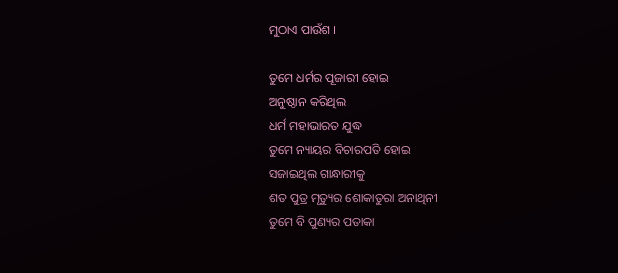ମୁଠାଏ ପାଉଁଶ ।

ତୁମେ ଧର୍ମର ପୂଜାରୀ ହୋଇ
ଅନୁଷ୍ଠାନ କରିଥିଲ
ଧର୍ମ ମହାଭାରତ ଯୁଦ୍ଧ
ତୁମେ ନ୍ୟାୟର ବିଚାରପତି ହୋଇ
ସଜାଇଥିଲ ଗାନ୍ଧାରୀକୁ
ଶତ ପୁତ୍ର ମୃତ୍ୟୁର ଶୋକାତୁରା ଅନାଥିନୀ
ତୁମେ ବି ପୁଣ୍ୟର ପତାକା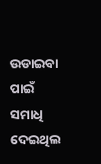ଉଡାଇବା ପାଇଁ
ସମାଧି ଦେଇଥିଲ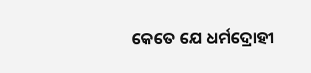କେତେ ଯେ ଧର୍ମଦ୍ରୋହୀ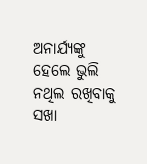ଅନାର୍ଯ୍ୟଙ୍କୁ
ହେଲେ ଭୁଲି ନଥିଲ ରଖିବାକୁ
ସଖା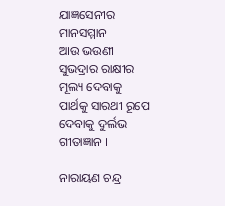ଯାଜ୍ଞସେନୀର ମାନସମ୍ମାନ
ଆଉ ଭଉଣୀ ସୁଭଦ୍ରାର ରାକ୍ଷୀର ମୂଲ୍ୟ ଦେବାକୁ
ପାର୍ଥକୁ ସାରଥୀ ରୂପେ ଦେବାକୁ ଦୁର୍ଲଭ ଗୀତାଜ୍ଞାନ ।

ନାରାୟଣ ଚନ୍ଦ୍ର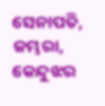ସେନାପତି, ଜମ୍ଭରା, କେନ୍ଦୁଝର